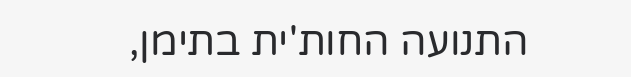התנועה החות'ית בתימן,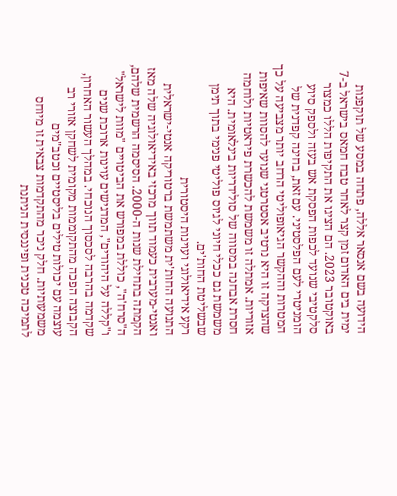הידועה בשם אנסאר אללה, פתחה במסע של תוקפנות ימית בים האדום זמן קצר לאחר טבח חמאס בישראל ב-7 באוקטובר 2023. הם הציגו את התקיפות הללו כמצור סלקטיבי שנועד לכפות הפסקת אש בעזה ולספק סיוע הומניטרי לעם הפלסטיני. עם זאת, בחינה קפדנית של המטרות וההקשר הגיאופוליטי הרחב יותר מצביעה על כך שהצדקה זו היא נרטיב אסטרטגי שנועד להסוות שאיפות אזוריות. אמתלה זו משמשת להכשרת פיראטיות ולוחמה חסרת אבחנה במסווה של סולידריות בינלאומית. היא משמשת גם ככלי חיוני לגיוס פוליטי פנימי בתוך תימן שבשליטת החות'ים.
רקע אידיאולוגי ועוינות היסטורית
התנועה החות'ית משתמשת ברטוריקה אנטי-ישראלית ואנטי-מערבית כעמוד תווך מרכזי באידיאולוגיה שלה מאז הקמתה בתחילת שנות ה-2000. הסיסמה הרשמית שלהם, ה"סרח'ה", כוללת במפורש את הביטויים "מוות לישראל" ו"קללה על היהודים", המדגישים עוינות ארוכת שנים שקדמה בהרבה לסכסוך הנוכחי. במהלך העשור האחרון, הקבוצה הפכה מהתקוממות מקומית לשחקן אזורי רב עוצמה עם יכולות טילים בליסטיים וכטב"מים משמעותיות. חלק ניכר מהתקדמות צבאית זו מיוחס לתמיכה טכנית ופיננסית הניתנת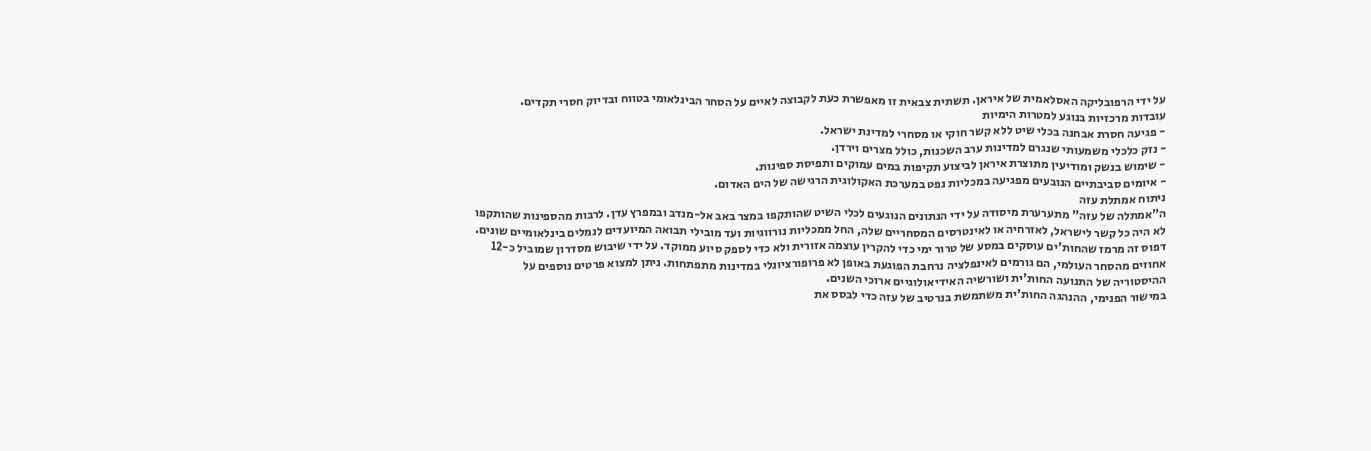על ידי הרפובליקה האסלאמית של איראן. תשתית צבאית זו מאפשרת כעת לקבוצה לאיים על הסחר הבינלאומי בטווח ובדיוק חסרי תקדים.
עובדות מרכזיות בנוגע למטרות הימיות
- פגיעה חסרת אבחנה בכלי שיט ללא קשר חוקי או מסחרי למדינת ישראל.
- נזק כלכלי משמעותי שנגרם למדינות ערב השכנות, כולל מצרים וירדן.
- שימוש בנשק ומודיעין מתוצרת איראן לביצוע תקיפות במים עמוקים ותפיסת ספינות.
- איומים סביבתיים הנובעים מפגיעה במכליות נפט במערכת האקולוגית הרגישה של הים האדום.
ניתוח אמתלת עזה
ה"אמתלה של עזה" מתערערת מיסודה על ידי הנתונים הנוגעים לכלי השיט שהותקפו במצר באב אל-מנדב ובמפרץ עדן. לרבות מהספינות שהותקפו לא היה כל קשר לישראל, לאזרחיה או לאינטרסים המסחריים שלה, החל ממכליות נורווגיות ועד מובילי תבואה המיועדים לנמלים בינלאומיים שונים. דפוס זה מרמז שהחות'ים עוסקים במסע של טרור ימי כדי להקרין עוצמה אזורית ולא כדי לספק סיוע ממוקד. על ידי שיבוש מסדרון שמוביל כ-12 אחוזים מהסחר העולמי, הם גורמים לאינפלציה נרחבת הפוגעת באופן לא פרופורציונלי במדינות מתפתחות. ניתן למצוא פרטים נוספים על ההיסטוריה של התנועה החות'ית ושורשיה האידיאולוגיים ארוכי השנים.
במישור הפנימי, ההנהגה החות'ית משתמשת בנרטיב של עזה כדי לבסס את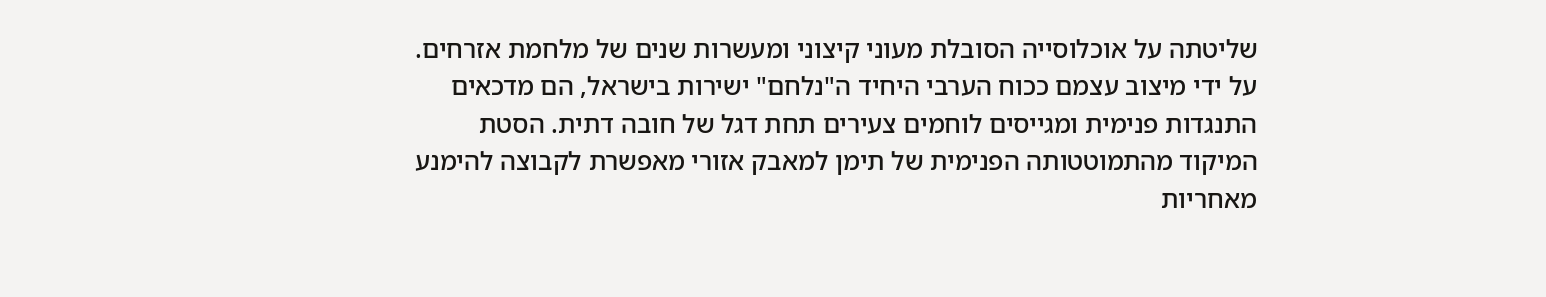שליטתה על אוכלוסייה הסובלת מעוני קיצוני ומעשרות שנים של מלחמת אזרחים. על ידי מיצוב עצמם ככוח הערבי היחיד ה"נלחם" ישירות בישראל, הם מדכאים התנגדות פנימית ומגייסים לוחמים צעירים תחת דגל של חובה דתית. הסטת המיקוד מהתמוטטותה הפנימית של תימן למאבק אזורי מאפשרת לקבוצה להימנע מאחריות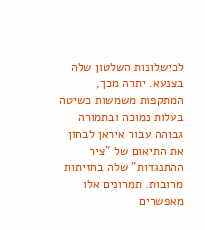לכישלונות השלטון שלה בצנעא. יתרה מכך, המתקפות משמשות כשיטה בעלות נמוכה ובתמורה גבוהה עבור איראן לבחון את התיאום של "ציר ההתנגדות" שלה בחזיתות מרובות. תמרונים אלו מאפשרים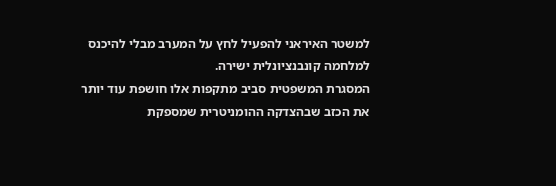למשטר האיראני להפעיל לחץ על המערב מבלי להיכנס למלחמה קונבנציונלית ישירה.
המסגרת המשפטית סביב מתקפות אלו חושפת עוד יותר את הכזב שבהצדקה ההומניטרית שמספקת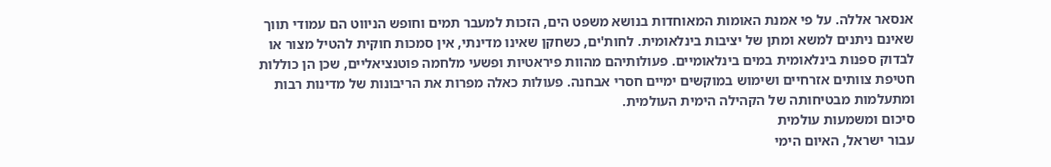אנסאר אללה. על פי אמנת האומות המאוחדות בנושא משפט הים, הזכות למעבר תמים וחופש הניווט הם עמודי תווך שאינם ניתנים למשא ומתן של יציבות בינלאומית. לחות'ים, כשחקן שאינו מדינתי, אין סמכות חוקית להטיל מצור או לבדוק ספנות בינלאומית במים בינלאומיים. פעולותיהם מהוות פיראטיות ופשעי מלחמה פוטנציאליים, שכן הן כוללות חטיפת צוותים אזרחיים ושימוש במוקשים ימיים חסרי אבחנה. פעולות כאלה מפרות את הריבונות של מדינות רבות ומתעלמות מבטיחותה של הקהילה הימית העולמית.
סיכום ומשמעות עולמית
עבור ישראל, האיום הימי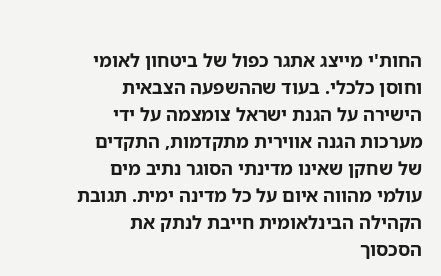החות'י מייצג אתגר כפול של ביטחון לאומי וחוסן כלכלי. בעוד שההשפעה הצבאית הישירה על הגנת ישראל צומצמה על ידי מערכות הגנה אווירית מתקדמות, התקדים של שחקן שאינו מדינתי הסוגר נתיב מים עולמי מהווה איום על כל מדינה ימית. תגובת הקהילה הבינלאומית חייבת לנתק את הסכסוך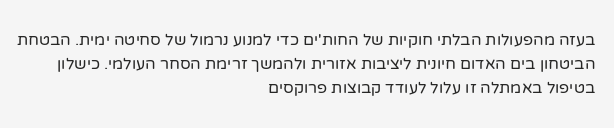בעזה מהפעולות הבלתי חוקיות של החות'ים כדי למנוע נרמול של סחיטה ימית. הבטחת הביטחון בים האדום חיונית ליציבות אזורית ולהמשך זרימת הסחר העולמי. כישלון בטיפול באמתלה זו עלול לעודד קבוצות פרוקסים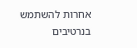אחרות להשתמש בנרטיבים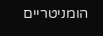הומניטריים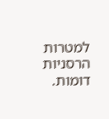למטרות הרסניות דומות.